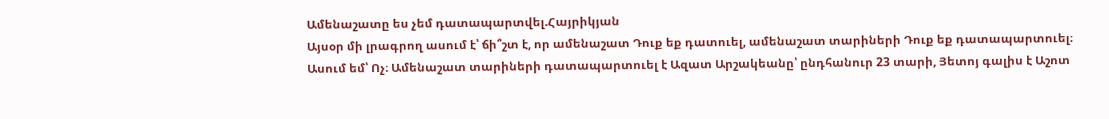Ամենաշատը ես չեմ դատապարտվել.Հայրիկյան
Այսօր մի լրագրող ասում է՝ ճի՞շտ է, որ ամենաշատ Դուք եք դատուել, ամենաշատ տարիների Դուք եք դատապարտուել։ Ասում եմ՝ Ոչ։ Ամենաշատ տարիների դատապարտուել է Ազատ Արշակեանը՝ ընդհանուր 23 տարի, Յետոյ գալիս է Աշոտ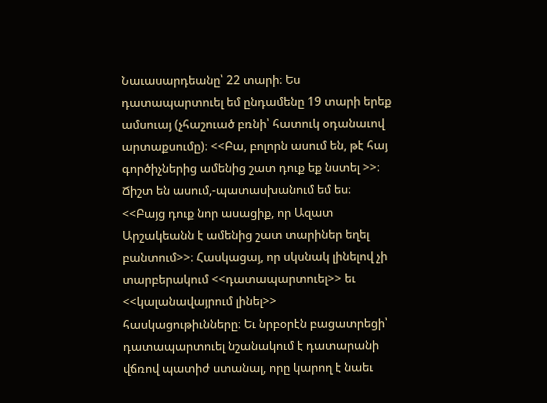Նաւասարդեանը՝ 22 տարի։ Ես դատապարտուել եմ ընդամենը 19 տարի երեք ամսուայ (չհաշուած բռնի՝ հատուկ օդանաւով արտաքսումը)։ <<Բա, բոլորն ասում են, թէ հայ գործիչներից ամենից շատ դուք եք նստել >>։ Ճիշտ են ասում,-պատասխանում եմ ես։ <<Բայց դուք նոր ասացիք, որ Ազատ Արշակեանն է ամենից շատ տարիներ եղել բանտում>>։ Հասկացայ, որ սկսնակ լինելով չի տարբերակում <<դատապարտուել>> եւ <<կալանավայրում լինել>> հասկացութիւնները։ Եւ նրբօրէն բացատրեցի՝ դատապարտուել նշանակում է դատարանի վճռով պատիժ ստանալ, որը կարող է նաեւ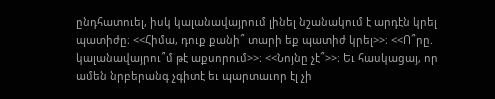ընդհատուել, իսկ կալանավայրում լինել նշանակում է արդէն կրել պատիժը։ <<Հիմա, դուք քանի՞ տարի եք պատիժ կրել>>։ <<Ո՞րը. կալանավայրու՞մ թէ աքսորում>>։ <<Նոյնը չէ՞>>։ Եւ հասկացայ, որ ամեն նրբերանգ չգիտէ եւ պարտաւոր էլ չի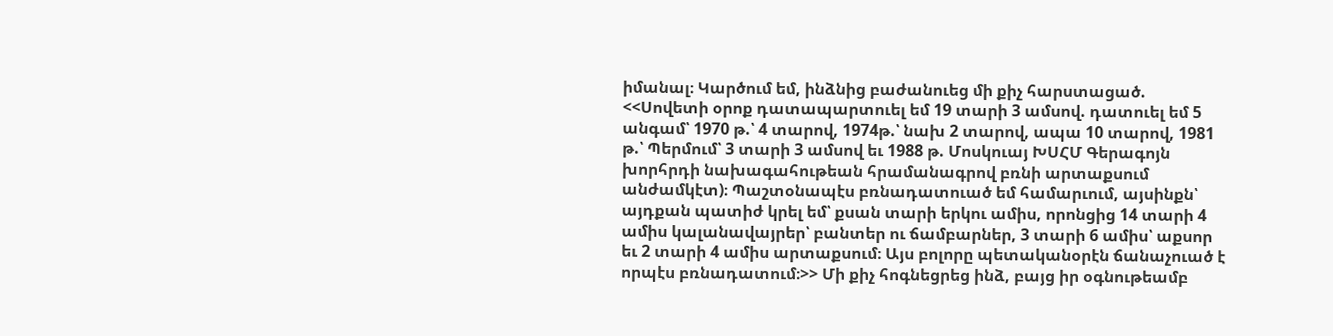իմանալ։ Կարծում եմ, ինձնից բաժանուեց մի քիչ հարստացած. <<Սովետի օրոք դատապարտուել եմ 19 տարի 3 ամսով. դատուել եմ 5 անգամ՝ 1970 թ.՝ 4 տարով, 1974թ.՝ նախ 2 տարով, ապա 10 տարով, 1981 թ.՝ Պերմում՝ 3 տարի 3 ամսով եւ 1988 թ. Մոսկուայ ԽՍՀՄ Գերագոյն խորհրդի նախագահութեան հրամանագրով բռնի արտաքսում անժամկէտ)։ Պաշտօնապէս բռնադատուած եմ համարւում, այսինքն՝ այդքան պատիժ կրել եմ՝ քսան տարի երկու ամիս, որոնցից 14 տարի 4 ամիս կալանավայրեր՝ բանտեր ու ճամբարներ, 3 տարի 6 ամիս՝ աքսոր եւ 2 տարի 4 ամիս արտաքսում։ Այս բոլորը պետականօրէն ճանաչուած է որպէս բռնադատում։>> Մի քիչ հոգնեցրեց ինձ, բայց իր օգնութեամբ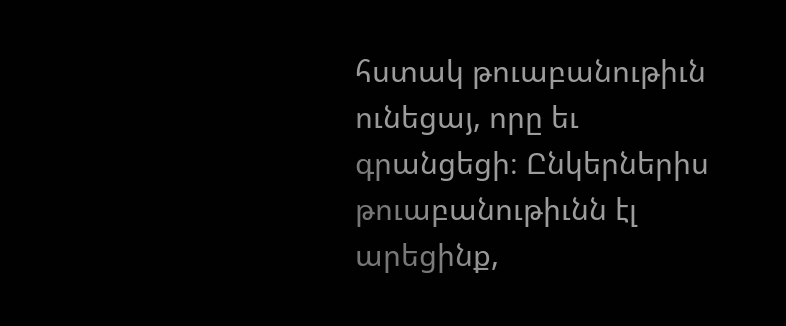հստակ թուաբանութիւն ունեցայ, որը եւ գրանցեցի։ Ընկերներիս թուաբանութիւնն էլ արեցինք,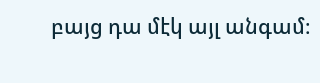բայց դա մէկ այլ անգամ։